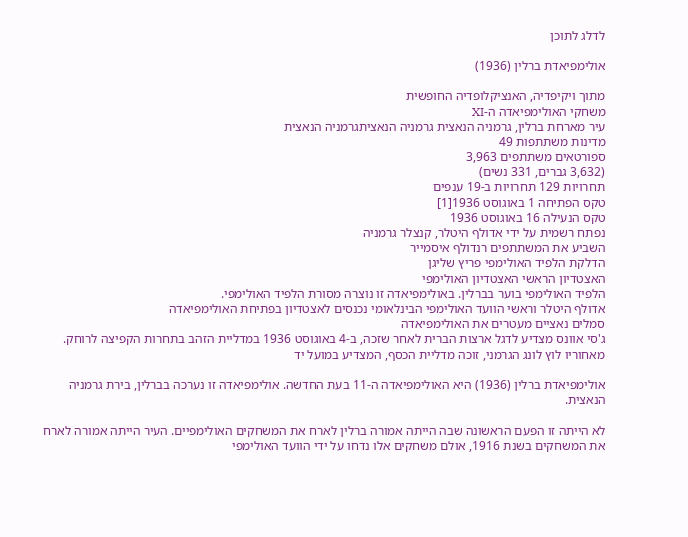לדלג לתוכן

אולימפיאדת ברלין (1936)

מתוך ויקיפדיה, האנציקלופדיה החופשית
משחקי האולימפיאדה ה-XI
עיר מארחת ברלין, גרמניה הנאצית גרמניה הנאציתגרמניה הנאצית
מדינות משתתפות 49
ספורטאים משתתפים 3,963
(3,632 גברים, 331 נשים)
תחרויות 129 תחרויות ב-19 ענפים
טקס הפתיחה 1 באוגוסט 1936[1]
טקס הנעילה 16 באוגוסט 1936
נפתח רשמית על ידי אדולף היטלר, קנצלר גרמניה
השביע את המשתתפים רנדולף איסמייר
הדלקת הלפיד האולימפי פריץ שליגן
האצטדיון הראשי האצטדיון האולימפי
הלפיד האולימפי בוער בברלין. באולימפיאדה זו נוצרה מסורת הלפיד האולימפי.
אדולף היטלר וראשי הוועד האולימפי הבינלאומי נכנסים לאצטדיון בפתיחת האולימפיאדה
סמלים נאציים מעטרים את האולימפיאדה
ג'סי אוונס מצדיע לדגל ארצות הברית לאחר שזכה, ב-4 באוגוסט 1936 במדליית הזהב בתחרות הקפיצה לרוחק. מאחוריו לוץ לונג הגרמני, זוכה מדליית הכסף, המצדיע במועל יד

אולימפיאדת ברלין (1936) היא האולימפיאדה ה-11 בעת החדשה. אולימפיאדה זו נערכה בברלין, בירת גרמניה הנאצית.

לא הייתה זו הפעם הראשונה שבה הייתה אמורה ברלין לארח את המשחקים האולימפיים. העיר הייתה אמורה לארח את המשחקים בשנת 1916, אולם משחקים אלו נדחו על ידי הוועד האולימפי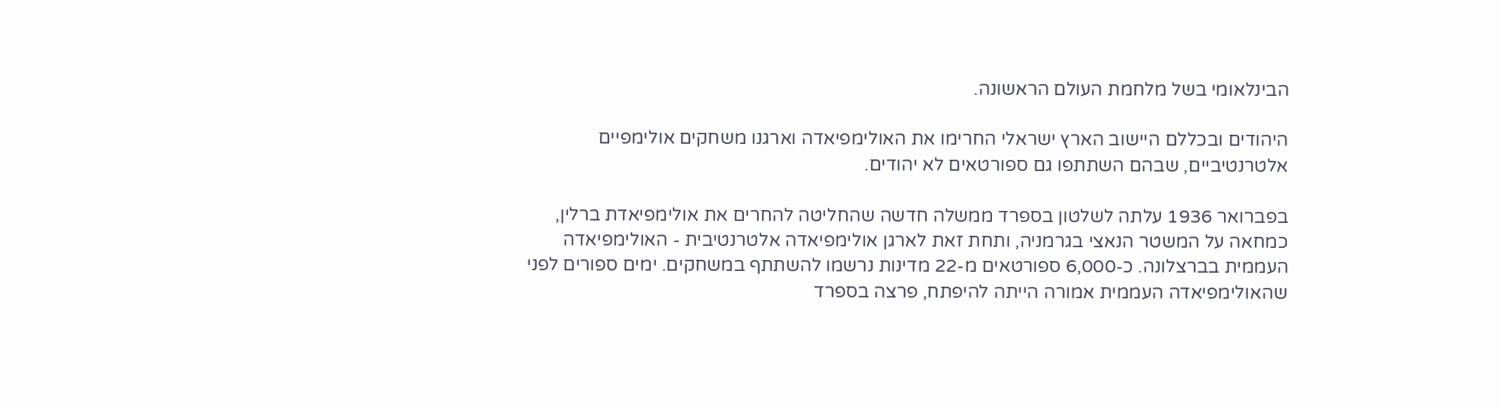הבינלאומי בשל מלחמת העולם הראשונה.

היהודים ובכללם היישוב הארץ ישראלי החרימו את האולימפיאדה וארגנו משחקים אולימפיים אלטרנטיביים, שבהם השתתפו גם ספורטאים לא יהודים.

בפברואר 1936 עלתה לשלטון בספרד ממשלה חדשה שהחליטה להחרים את אולימפיאדת ברלין, כמחאה על המשטר הנאצי בגרמניה, ותחת זאת לארגן אולימפיאדה אלטרנטיבית - האולימפיאדה העממית בברצלונה. כ-6,000 ספורטאים מ-22 מדינות נרשמו להשתתף במשחקים. ימים ספורים לפני שהאולימפיאדה העממית אמורה הייתה להיפתח, פרצה בספרד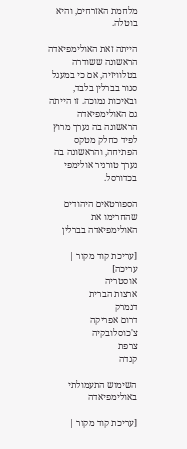מלחמת האזרחים, והיא בוטלה.

הייתה זאת האולימפיאדה הראשונה ששודרה בטלוויזיה, אם כי במעגל סגור בברלין בלבד, ובאיכות נמוכה. זו הייתה גם האולימפיאדה הראשונה בה נערך מרוץ לפיד כחלק מטקס הפתיחה, והראשונה בה נערך טורניר אולימפי בכדורסל.

הספורטאים היהודים שהחרימו את האולימפיאדה בברלין

[עריכת קוד מקור | עריכה]
אוסטריה
ארצות הברית
דנמרק
דרום אפריקה
צ'כוסלובקיה
צרפת
קנדה

השימוש התעמולתי באולימפיאדה

[עריכת קוד מקור |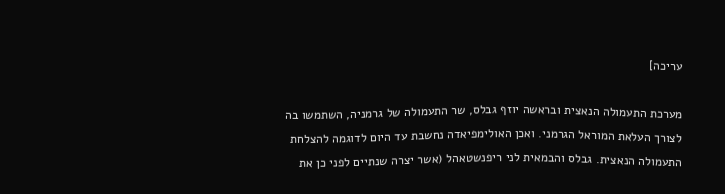עריכה]

מערכת התעמולה הנאצית ובראשה יוזף גבלס, שר התעמולה של גרמניה, השתמשו בה לצורך העלאת המוראל הגרמני. ואכן האולימפיאדה נחשבת עד היום לדוגמה להצלחת התעמולה הנאצית. גבלס והבמאית לני ריפנשטאהל (אשר יצרה שנתיים לפני כן את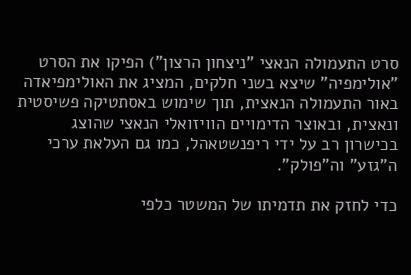סרט התעמולה הנאצי "ניצחון הרצון") הפיקו את הסרט "אולימפיה" שיצא בשני חלקים, המציג את האולימפיאדה באור התעמולה הנאצית, תוך שימוש באסתטיקה פשיסטית ונאצית, ובאוצר הדימויים הוויזואלי הנאצי שהוצג בכישרון רב על ידי ריפנשטאהל, כמו גם העלאת ערכי ה"גזע" וה"פולק".

כדי לחזק את תדמיתו של המשטר כלפי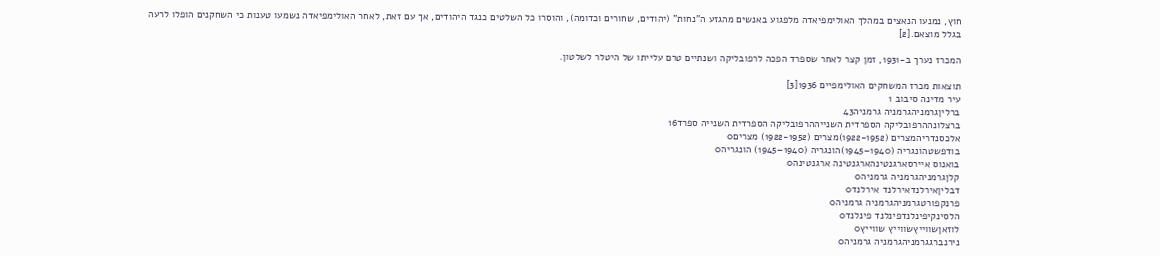חוץ, נמנעו הנאצים במהלך האולימפיאדה מלפגוע באנשים מהגזע ה"נחות" (יהודים, שחורים וכדומה), והוסרו כל השלטים כנגד היהודים, אך עם זאת, לאחר האולימפיאדה נשמעו טענות כי השחקנים הופלו לרעה בגלל מוצאם.[2]

המכרז נערך ב-1931, זמן קצר לאחר שספרד הפכה לרפובליקה ושנתיים טרם עלייתו של היטלר לשלטון.

תוצאות מכרז המשחקים האולימפיים 1936[3]
עיר מדינה סיבוב 1
ברליןגרמניהגרמניה גרמניה43
ברצלונההרפובליקה הספרדית השנייההרפובליקה הספרדית השנייה ספרד16
אלכסנדריהמצרים (1922-1952)מצרים (1922-1952) מצרים0
בודפשטהונגריה (1940–1945)הונגריה (1940–1945) הונגריה0
בואנוס איירסארגנטינהארגנטינה ארגנטינה0
קלןגרמניהגרמניה גרמניה0
דבליןאירלנדאירלנד אירלנד0
פרנקפורטגרמניהגרמניה גרמניה0
הלסינקיפינלנדפינלנד פינלנד0
לוזאןשווייץשווייץ שווייץ0
נירנברגגרמניהגרמניה גרמניה0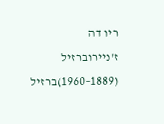ריו דה ז'ניירוברזיל (1889–1960)ברזיל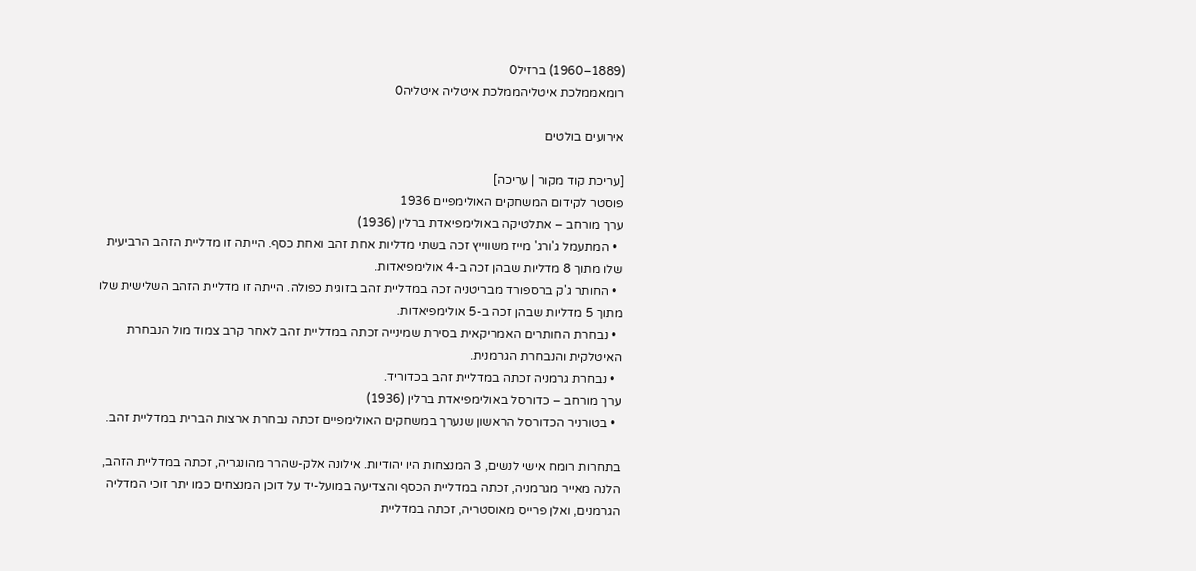(1889–1960) ברזיל0
רומאממלכת איטליהממלכת איטליה איטליה0

אירועים בולטים

[עריכת קוד מקור | עריכה]
פוסטר לקידום המשחקים האולימפיים 1936
ערך מורחב – אתלטיקה באולימפיאדת ברלין (1936)
  • המתעמל ג'ורג' מייז משווייץ זכה בשתי מדליות אחת זהב ואחת כסף. הייתה זו מדליית הזהב הרביעית שלו מתוך 8 מדליות שבהן זכה ב-4 אולימפיאדות.
  • החותר ג'ק ברספורד מבריטניה זכה במדליית זהב בזוגית כפולה. הייתה זו מדליית הזהב השלישית שלו מתוך 5 מדליות שבהן זכה ב-5 אולימפיאדות.
  • נבחרת החותרים האמריקאית בסירת שמינייה זכתה במדליית זהב לאחר קרב צמוד מול הנבחרת האיטלקית והנבחרת הגרמנית.
  • נבחרת גרמניה זכתה במדליית זהב בכדוריד.
ערך מורחב – כדורסל באולימפיאדת ברלין (1936)
  • בטורניר הכדורסל הראשון שנערך במשחקים האולימפיים זכתה נבחרת ארצות הברית במדליית זהב.

בתחרות רומח אישי לנשים, 3 המנצחות היו יהודיות. אילונה אלק-שהרר מהונגריה, זכתה במדליית הזהב, הלנה מאייר מגרמניה, זכתה במדליית הכסף והצדיעה במועל-יד על דוכן המנצחים כמו יתר זוכי המדליה הגרמנים, ואלן פרייס מאוסטריה, זכתה במדליית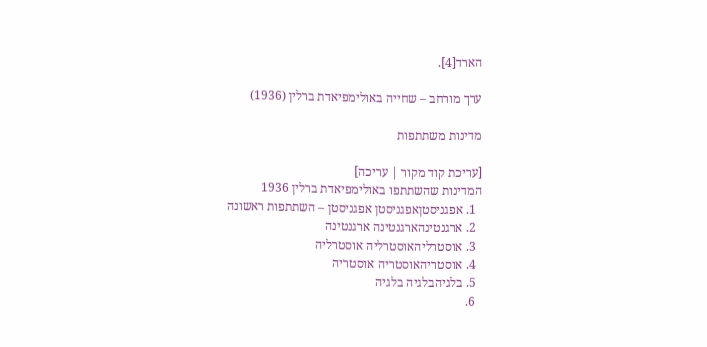הארד[4].

ערך מורחב – שחייה באולימפיאדת ברלין (1936)

מדינות משתתפות

[עריכת קוד מקור | עריכה]
המדינות שהשתתפו באולימפיאדת ברלין 1936
  1. אפגניסטןאפגניסטן אפגניסטן – השתתפות ראשונה
  2. ארגנטינהארגנטינה ארגנטינה
  3. אוסטרליהאוסטרליה אוסטרליה
  4. אוסטריהאוסטריה אוסטריה
  5. בלגיהבלגיה בלגיה
  6.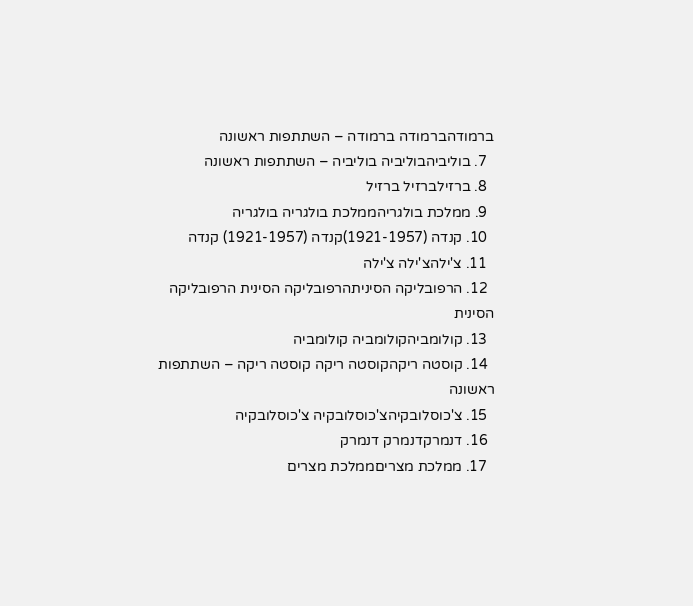ברמודהברמודה ברמודה – השתתפות ראשונה
  7. בוליביהבוליביה בוליביה – השתתפות ראשונה
  8. ברזילברזיל ברזיל
  9. ממלכת בולגריהממלכת בולגריה בולגריה
  10. קנדה (1921-1957)קנדה (1921-1957) קנדה
  11. צ'ילהצ'ילה צ'ילה
  12. הרפובליקה הסיניתהרפובליקה הסינית הרפובליקה הסינית
  13. קולומביהקולומביה קולומביה
  14. קוסטה ריקהקוסטה ריקה קוסטה ריקה – השתתפות ראשונה
  15. צ'כוסלובקיהצ'כוסלובקיה צ'כוסלובקיה
  16. דנמרקדנמרק דנמרק
  17. ממלכת מצריםממלכת מצרים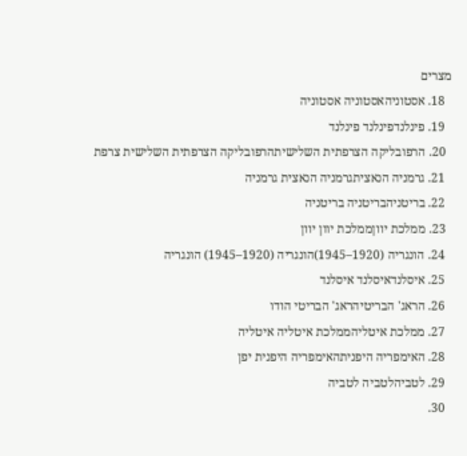מצרים
  18. אסטוניהאסטוניה אסטוניה
  19. פינלנדפינלנד פינלנד
  20. הרפובליקה הצרפתית השלישיתהרפובליקה הצרפתית השלישית צרפת
  21. גרמניה הנאציתגרמניה הנאצית גרמניה
  22. בריטניהבריטניה בריטניה
  23. ממלכת יווןממלכת יוון יוון
  24. הונגריה (1920–1945)הונגריה (1920–1945) הונגריה
  25. איסלנדאיסלנד איסלנד
  26. הראג' הבריטיהראג' הבריטי הודו
  27. ממלכת איטליהממלכת איטליה איטליה
  28. האימפריה היפניתהאימפריה היפנית יפן
  29. לטביהלטביה לטביה
  30.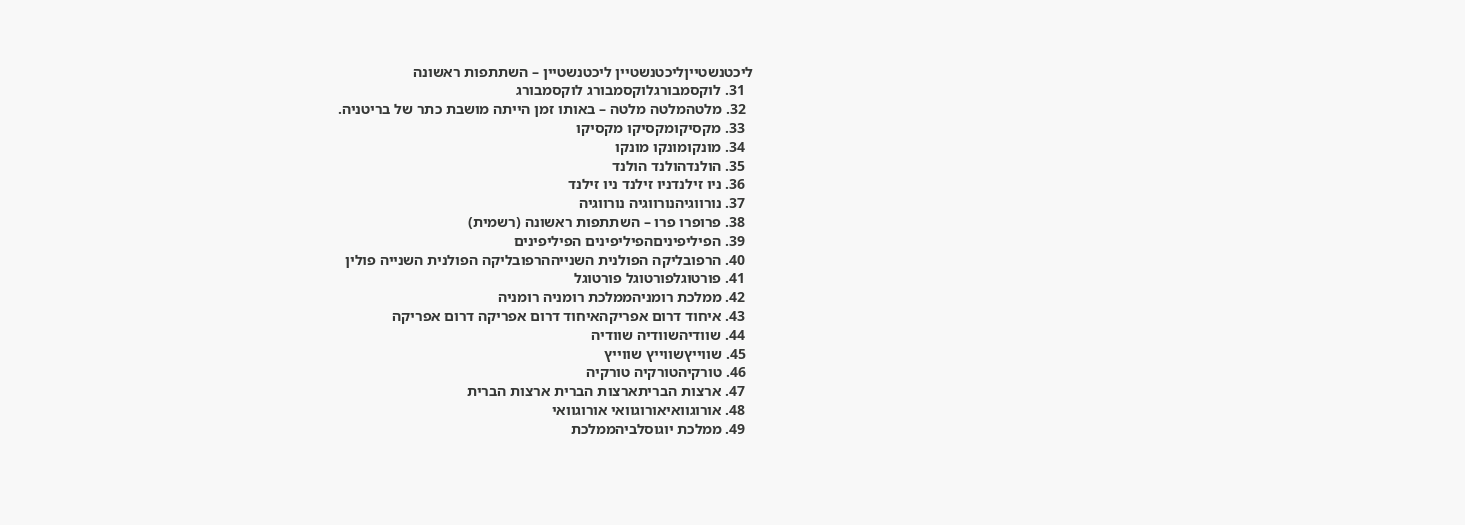ליכטנשטייןליכטנשטיין ליכטנשטיין – השתתפות ראשונה
  31. לוקסמבורגלוקסמבורג לוקסמבורג
  32. מלטהמלטה מלטה – באותו זמן הייתה מושבת כתר של בריטניה.
  33. מקסיקומקסיקו מקסיקו
  34. מונקומונקו מונקו
  35. הולנדהולנד הולנד
  36. ניו זילנדניו זילנד ניו זילנד
  37. נורווגיהנורווגיה נורווגיה
  38. פרופרו פרו – השתתפות ראשונה (רשמית)
  39. הפיליפיניםהפיליפינים הפיליפינים
  40. הרפובליקה הפולנית השנייההרפובליקה הפולנית השנייה פולין
  41. פורטוגלפורטוגל פורטוגל
  42. ממלכת רומניהממלכת רומניה רומניה
  43. איחוד דרום אפריקהאיחוד דרום אפריקה דרום אפריקה
  44. שוודיהשוודיה שוודיה
  45. שווייץשווייץ שווייץ
  46. טורקיהטורקיה טורקיה
  47. ארצות הבריתארצות הברית ארצות הברית
  48. אורוגוואיאורוגוואי אורוגוואי
  49. ממלכת יוגוסלביהממלכת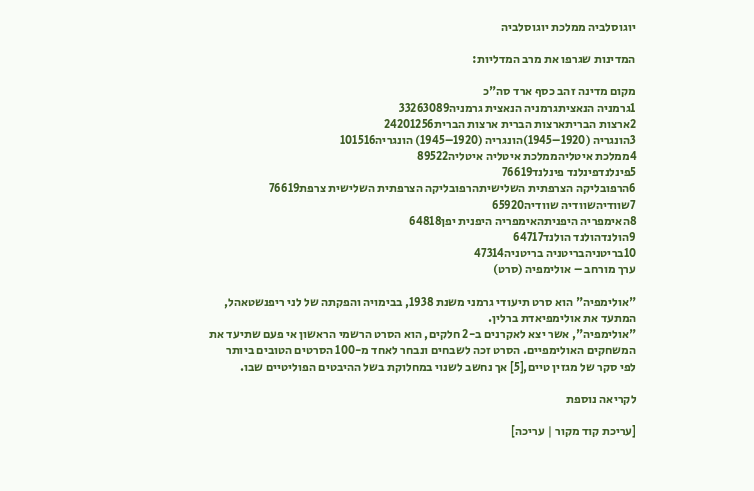יוגוסלביה ממלכת יוגוסלביה

המדינות שגרפו את מרב המדליות:

מקום מדינה זהב כסף ארד סה"כ
1גרמניה הנאציתגרמניה הנאצית גרמניה33263089
2ארצות הבריתארצות הברית ארצות הברית24201256
3הונגריה (1920–1945)הונגריה (1920–1945) הונגריה101516
4ממלכת איטליהממלכת איטליה איטליה89522
5פינלנדפינלנד פינלנד76619
6הרפובליקה הצרפתית השלישיתהרפובליקה הצרפתית השלישית צרפת76619
7שוודיהשוודיה שוודיה65920
8האימפריה היפניתהאימפריה היפנית יפן64818
9הולנדהולנד הולנד64717
10בריטניהבריטניה בריטניה47314
ערך מורחב – אולימפיה (סרט)

"אולימפיה" הוא סרט תיעודי גרמני משנת 1938, בבימויה והפקתה של לני ריפנשטאהל, המתעד את אולימפיאדת ברלין.
"אולימפיה", אשר יצא לאקרנים ב-2 חלקים, הוא הסרט הרשמי הראשון אי פעם שתיעד את המשחקים האולימפיים. הסרט זכה לשבחים ונבחר לאחד מ-100 הסרטים הטובים ביותר לפי סקר של מגזין טיים,[5] אך נחשב לשנוי במחלוקת בשל ההיבטים הפוליטיים שבו.

לקריאה נוספת

[עריכת קוד מקור | עריכה]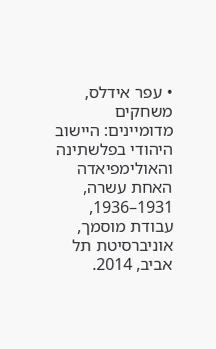• עפר אידלס, משחקים מדומיינים: היישוב היהודי בפלשתינה והאולימפיאדה האחת עשרה, 1931–1936, עבודת מוסמך, אוניברסיטת תל אביב, 2014.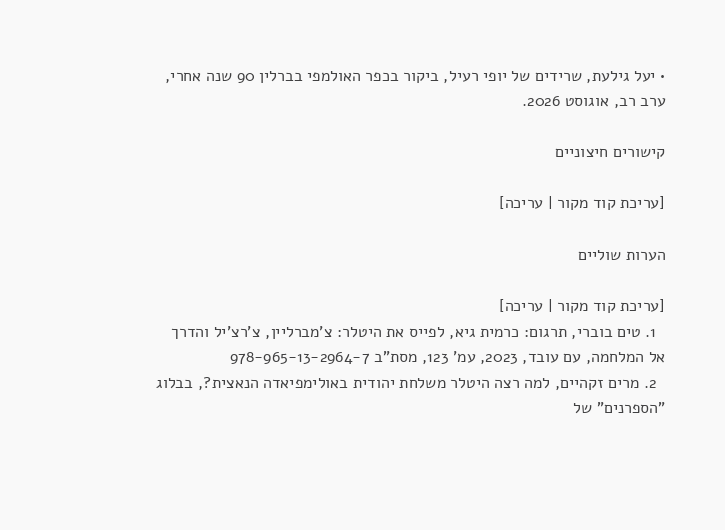• יעל גילעת, שרידים של יופי רעיל, ביקור בכפר האולמפי בברלין 90 שנה אחרי, ערב רב, אוגוסט 2026.

קישורים חיצוניים

[עריכת קוד מקור | עריכה]

הערות שוליים

[עריכת קוד מקור | עריכה]
  1. טים בוברי, תרגום: כרמית גיא, לפייס את היטלר: צ'מברליין, צ'רצ'יל והדרך אל המלחמה, עם עובד, 2023, עמ' 123, מסת"ב 978-965-13-2964-7
  2. מרים זקהיים, למה רצה היטלר משלחת יהודית באולימפיאדה הנאצית?, בבלוג "הספרנים" של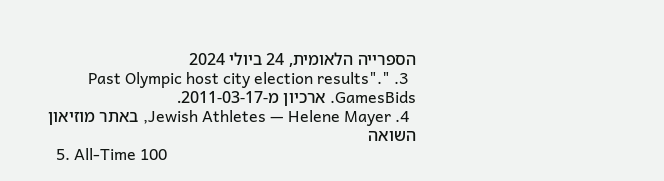הספרייה הלאומית, 24 ביולי 2024
  3. "Past Olympic host city election results". GamesBids. ארכיון מ-2011-03-17.
  4. Jewish Athletes — Helene Mayer, באתר מוזיאון השואה
  5. All-Time 100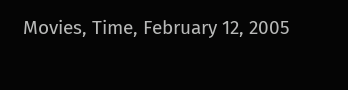Movies, Time, February 12, 2005